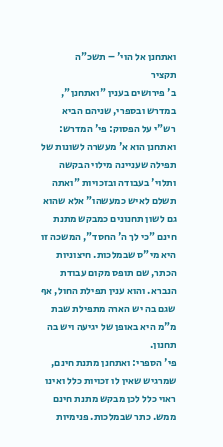ואתחנן אל הוי' – תשכ"ה
תקציר
ב' פירושים בענין "ואתחנן", במדרש ובספרי, שניהם הביא רש"י על הפסוק: פי' המדרש: ואתחנן הוא א' מעשרה לשונות של תפילה שעניינה מילוי הבקשה ותלוי' בעבודה ובזכויות "ואתה תשלם לאיש כמעשהו" אלא שהוא גם לשון תחנונים כמבקש מתנת חינם "כי לך ה' החסד", המשכה זו היא מי"ס שבמלכות. חיצוניות הכתר, שם תופס מקום עבודת הנברא. והוא ענין תפילת החול, אף שגם בה יש הארה מתפילת שבת מ"מ היא באופן של יגיעה ויש בה תחנון.
פי' הספרי: ואתחנן מתנת חינם, שמרגיש שאין לו זכויות כלל ואינו ראוי כלל לכן מבקש מתנת חינם ממש. כתר שבמלכות. פנימיות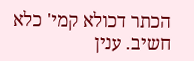הכתר דכולא קמי' כלא חשיב. ענין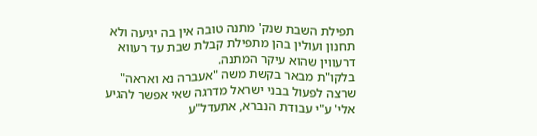תפילת השבת שנק' מתנה טובה אין בה יגיעה ולא תחנון ועולין בהן מתפילת קבלת שבת עד רעווא דרעווין שהוא עיקר המתנה.
בלקו"ת מבאר בקשת משה "אעברה נא ואראה" שרצה לפעול בבני ישראל מדרגה שאי אפשר להגיע אלי' ע"י עבודת הנברא, אתעדל"ע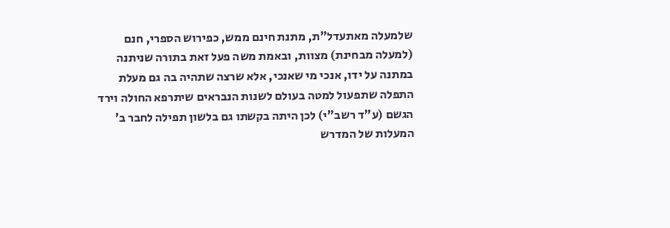שלמעלה מאתעדל"ת, מתנת חינם ממש, כפירוש הספרי, חנם (למעלה מבחינת) מצוות, ובאמת משה פעל זאת בתורה שניתנה במתנה על ידו, אנכי מי שאנכי, אלא שרצה שתהיה בה גם מעלת התפלה שתפעול למטה בעולם לשנות הנבראים שיתרפא החולה וירד הגשם (ע"ד רשב"י) לכן היתה בקשתו גם בלשון תפילה לחבר ב' המעלות של המדרש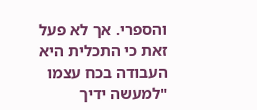והספרי. אך לא פעל זאת כי התכלית היא העבודה בכח עצמו "למעשה ידיך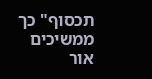תכסוף" כך ממשיכים אור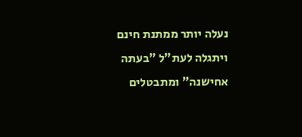נעלה יותר ממתנת חינם ויתגלה לעת"ל "בעתה אחישנה" ומתבטלים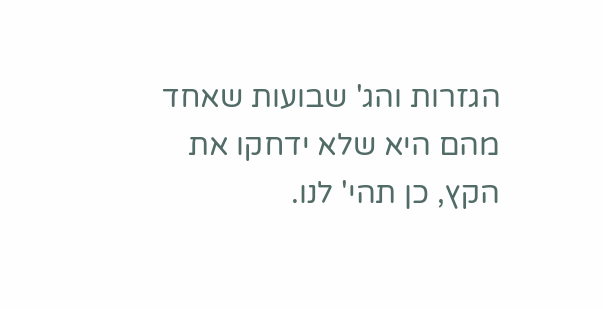הגזרות והג' שבועות שאחד מהם היא שלא ידחקו את הקץ, כן תהי' לנו.